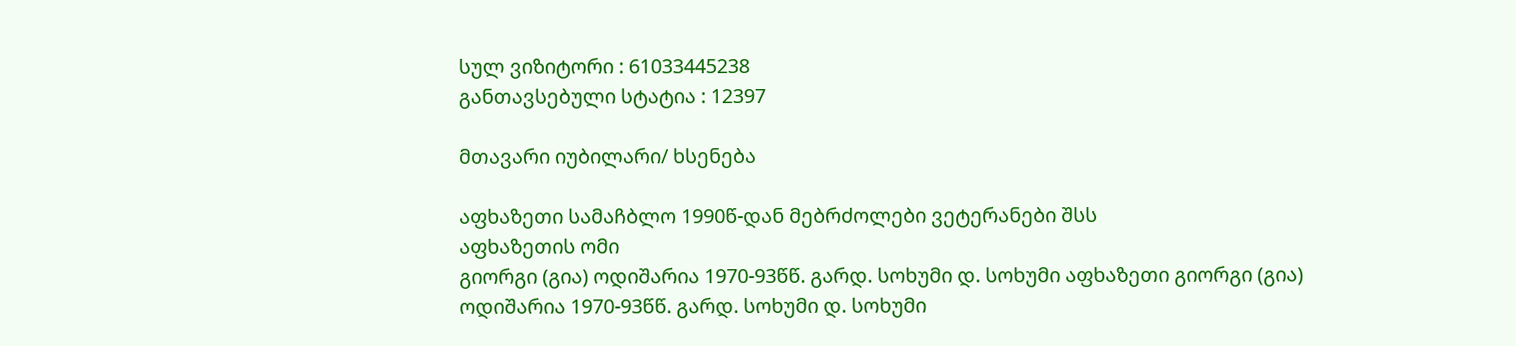სულ ვიზიტორი : 61033445238
განთავსებული სტატია : 12397

მთავარი იუბილარი/ ხსენება

აფხაზეთი სამაჩბლო 1990წ-დან მებრძოლები ვეტერანები შსს
აფხაზეთის ომი
გიორგი (გია) ოდიშარია 1970-93წწ. გარდ. სოხუმი დ. სოხუმი აფხაზეთი გიორგი (გია) ოდიშარია 1970-93წწ. გარდ. სოხუმი დ. სოხუმი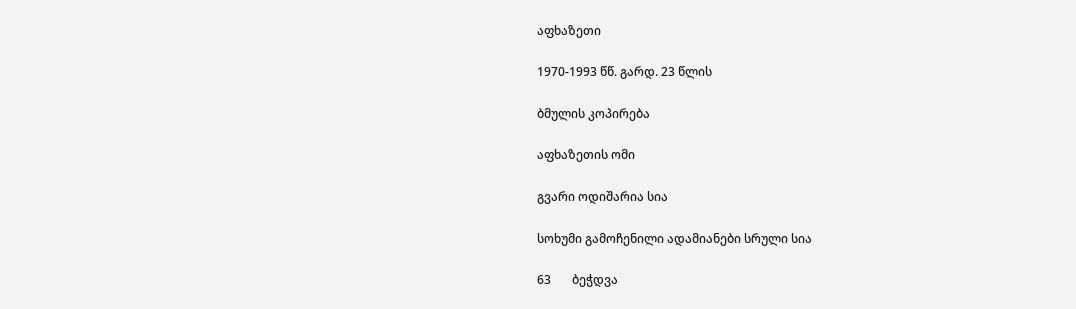აფხაზეთი

1970-1993 წწ. გარდ. 23 წლის

ბმულის კოპირება

აფხაზეთის ომი

გვარი ოდიშარია სია

სოხუმი გამოჩენილი ადამიანები სრული სია

63       ბეჭდვა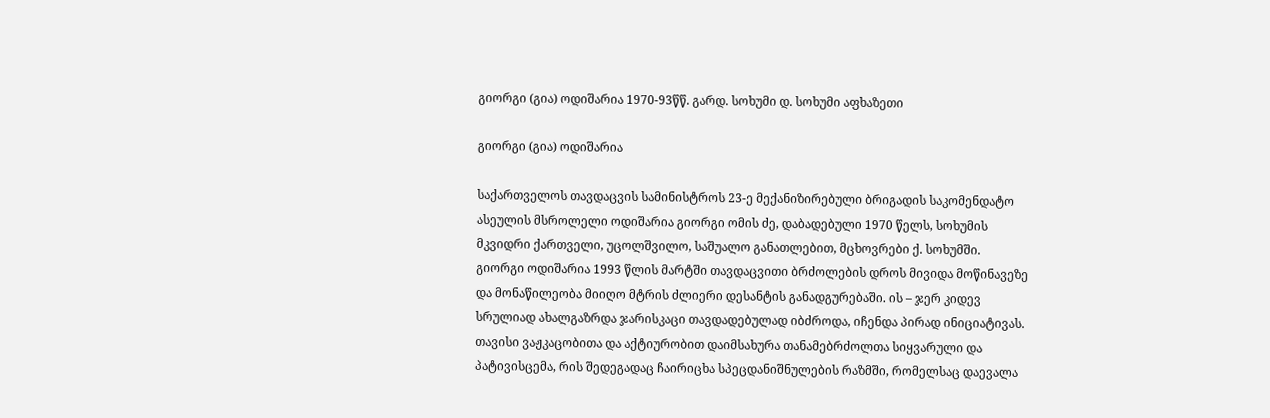გიორგი (გია) ოდიშარია 1970-93წწ. გარდ. სოხუმი დ. სოხუმი აფხაზეთი

გიორგი (გია) ოდიშარია

საქართველოს თავდაცვის სამინისტროს 23-ე მექანიზირებული ბრიგადის საკომენდატო ასეულის მსროლელი ოდიშარია გიორგი ომის ძე, დაბადებული 1970 წელს, სოხუმის მკვიდრი ქართველი, უცოლშვილო, საშუალო განათლებით, მცხოვრები ქ. სოხუმში.
გიორგი ოდიშარია 1993 წლის მარტში თავდაცვითი ბრძოლების დროს მივიდა მოწინავეზე და მონაწილეობა მიიღო მტრის ძლიერი დესანტის განადგურებაში. ის – ჯერ კიდევ სრულიად ახალგაზრდა ჯარისკაცი თავდადებულად იბძროდა, იჩენდა პირად ინიციატივას. თავისი ვაჟკაცობითა და აქტიურობით დაიმსახურა თანამებრძოლთა სიყვარული და პატივისცემა, რის შედეგადაც ჩაირიცხა სპეცდანიშნულების რაზმში, რომელსაც დაევალა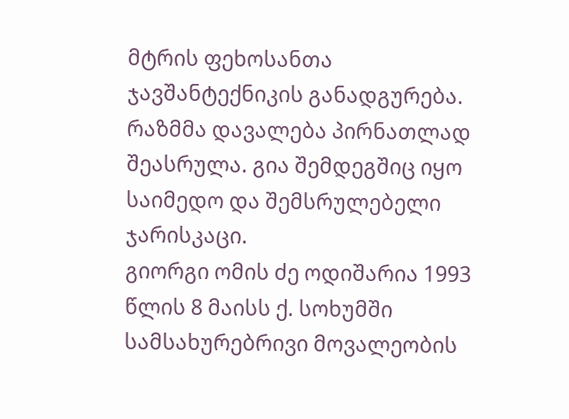მტრის ფეხოსანთა ჯავშანტექნიკის განადგურება. რაზმმა დავალება პირნათლად შეასრულა. გია შემდეგშიც იყო საიმედო და შემსრულებელი ჯარისკაცი.
გიორგი ომის ძე ოდიშარია 1993 წლის 8 მაისს ქ. სოხუმში სამსახურებრივი მოვალეობის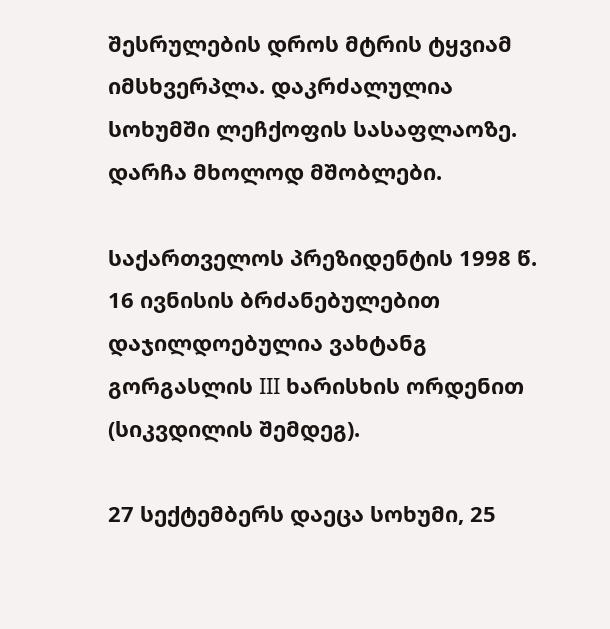შესრულების დროს მტრის ტყვიამ იმსხვერპლა. დაკრძალულია სოხუმში ლეჩქოფის სასაფლაოზე. დარჩა მხოლოდ მშობლები.

საქართველოს პრეზიდენტის 1998 წ. 16 ივნისის ბრძანებულებით დაჯილდოებულია ვახტანგ გორგასლის III ხარისხის ორდენით (სიკვდილის შემდეგ).

27 სექტემბერს დაეცა სოხუმი, 25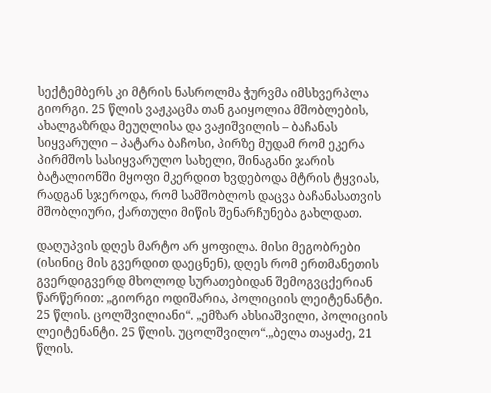სექტემბერს კი მტრის ნასროლმა ჭურვმა იმსხვერპლა გიორგი. 25 წლის ვაჟკაცმა თან გაიყოლია მშობლების, ახალგაზრდა მეუღლისა და ვაჟიშვილის – ბაჩანას სიყვარული – პატარა ბაჩოსი, პირზე მუდამ რომ ეკერა პირმშოს სასიყვარულო სახელი, შინაგანი ჯარის ბატალიონში მყოფი მკერდით ხვდებოდა მტრის ტყვიას, რადგან სჯეროდა, რომ სამშობლოს დაცვა ბაჩანასათვის მშობლიური, ქართული მიწის შენარჩუნება გახლდათ.

დაღუპვის დღეს მარტო არ ყოფილა. მისი მეგობრები (ისინიც მის გვერდით დაეცნენ), დღეს რომ ერთმანეთის გვერდიგვერდ მხოლოდ სურათებიდან შემოგვცქერიან წარწერით: „გიორგი ოდიშარია, პოლიციის ლეიტენანტი. 25 წლის. ცოლშვილიანი“. „ემზარ ახსიაშვილი, პოლიციის ლეიტენანტი. 25 წლის. უცოლშვილო“.„ბელა თაყაძე, 21 წლის.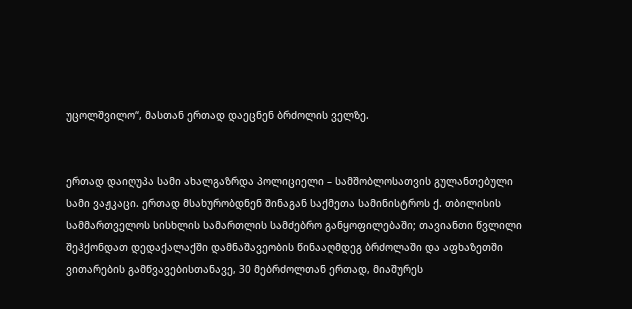უცოლშვილო“, მასთან ერთად დაეცნენ ბრძოლის ველზე.


ერთად დაიღუპა სამი ახალგაზრდა პოლიციელი – სამშობლოსათვის გულანთებული სამი ვაჟკაცი. ერთად მსახურობდნენ შინაგან საქმეთა სამინისტროს ქ. თბილისის სამმართველოს სისხლის სამართლის სამძებრო განყოფილებაში; თავიანთი წვლილი შეჰქონდათ დედაქალაქში დამნაშავეობის წინააღმდეგ ბრძოლაში და აფხაზეთში ვითარების გამწვავებისთანავე, 30 მებრძოლთან ერთად, მიაშურეს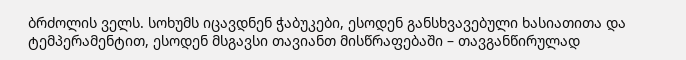ბრძოლის ველს. სოხუმს იცავდნენ ჭაბუკები, ესოდენ განსხვავებული ხასიათითა და ტემპერამენტით, ესოდენ მსგავსი თავიანთ მისწრაფებაში – თავგანწირულად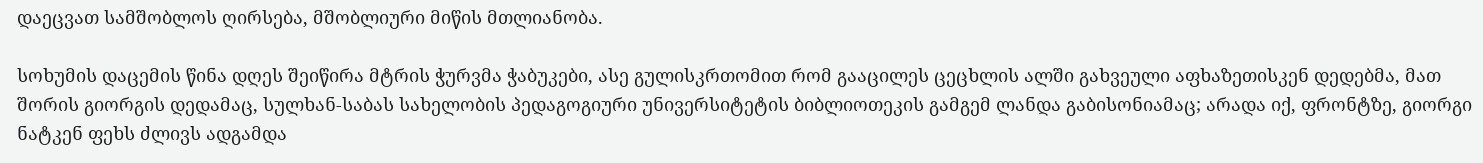დაეცვათ სამშობლოს ღირსება, მშობლიური მიწის მთლიანობა.

სოხუმის დაცემის წინა დღეს შეიწირა მტრის ჭურვმა ჭაბუკები, ასე გულისკრთომით რომ გააცილეს ცეცხლის ალში გახვეული აფხაზეთისკენ დედებმა, მათ შორის გიორგის დედამაც, სულხან-საბას სახელობის პედაგოგიური უნივერსიტეტის ბიბლიოთეკის გამგემ ლანდა გაბისონიამაც; არადა იქ, ფრონტზე, გიორგი ნატკენ ფეხს ძლივს ადგამდა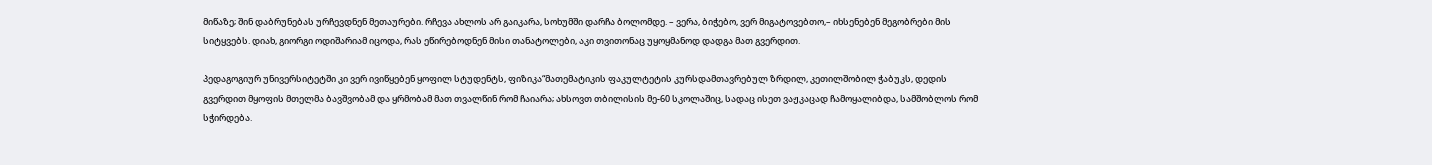მიწაზე; შინ დაბრუნებას ურჩევდნენ მეთაურები. რჩევა ახლოს არ გაიკარა, სოხუმში დარჩა ბოლომდე. – ვერა, ბიჭებო, ვერ მიგატოვებთო,– იხსენებენ მეგობრები მის სიტყვებს. დიახ, გიორგი ოდიშარიამ იცოდა, რას ეწირებოდნენ მისი თანატოლები, აკი თვითონაც უყოყმანოდ დადგა მათ გვერდით.

პედაგოგიურ უნივერსიტეტში კი ვერ ივიწყებენ ყოფილ სტუდენტს, ფიზიკა“მათემატიკის ფაკულტეტის კურსდამთავრებულ ზრდილ, კეთილშობილ ჭაბუკს, დედის გვერდით მყოფის მთელმა ბავშვობამ და ყრმობამ მათ თვალწინ რომ ჩაიარა; ახსოვთ თბილისის მე-60 სკოლაშიც, სადაც ისეთ ვაჟკაცად ჩამოყალიბდა, სამშობლოს რომ სჭირდება.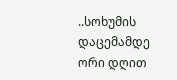..სოხუმის დაცემამდე ორი დღით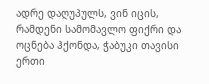ადრე დაღუპულს, ვინ იცის, რამდენი სამომავლო ფიქრი და ოცნება ჰქონდა, ჭაბუკი თავისი ერთი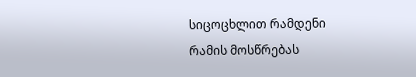სიცოცხლით რამდენი რამის მოსწრებას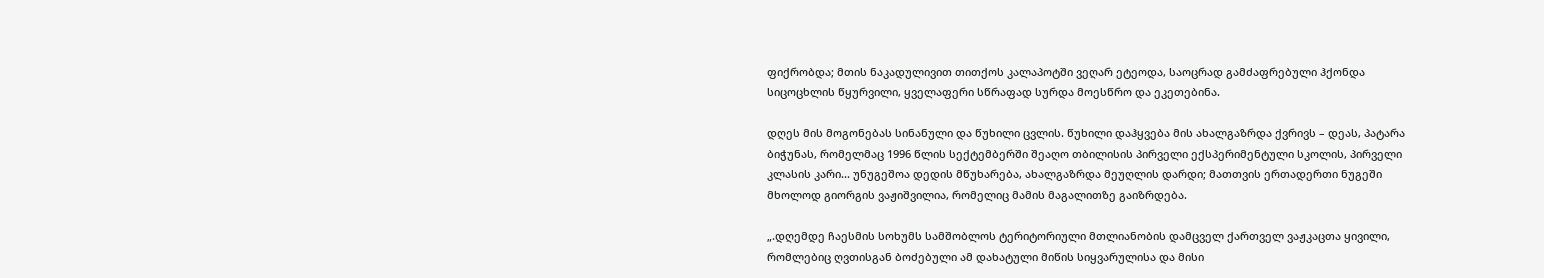ფიქრობდა; მთის ნაკადულივით თითქოს კალაპოტში ვეღარ ეტეოდა, საოცრად გამძაფრებული ჰქონდა სიცოცხლის წყურვილი, ყველაფერი სწრაფად სურდა მოესწრო და ეკეთებინა.

დღეს მის მოგონებას სინანული და წუხილი ცვლის. წუხილი დაჰყვება მის ახალგაზრდა ქვრივს – დეას, პატარა ბიჭუნას, რომელმაც 1996 წლის სექტემბერში შეაღო თბილისის პირველი ექსპერიმენტული სკოლის, პირველი კლასის კარი... უნუგეშოა დედის მწუხარება, ახალგაზრდა მეუღლის დარდი; მათთვის ერთადერთი ნუგეში მხოლოდ გიორგის ვაჟიშვილია, რომელიც მამის მაგალითზე გაიზრდება.

„.დღემდე ჩაესმის სოხუმს სამშობლოს ტერიტორიული მთლიანობის დამცველ ქართველ ვაჟკაცთა ყივილი, რომლებიც ღვთისგან ბოძებული ამ დახატული მიწის სიყვარულისა და მისი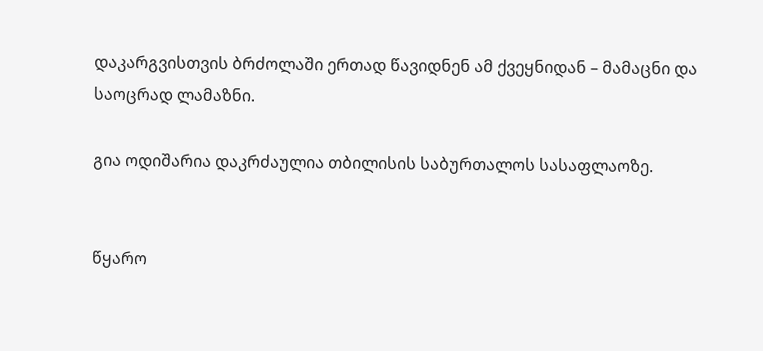დაკარგვისთვის ბრძოლაში ერთად წავიდნენ ამ ქვეყნიდან – მამაცნი და საოცრად ლამაზნი.

გია ოდიშარია დაკრძაულია თბილისის საბურთალოს სასაფლაოზე.


წყარო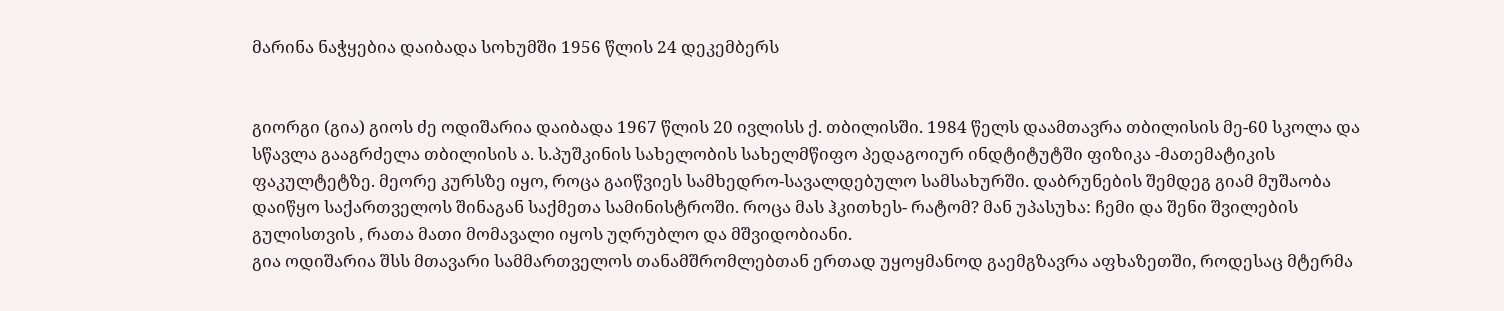მარინა ნაჭყებია დაიბადა სოხუმში 1956 წლის 24 დეკემბერს


გიორგი (გია) გიოს ძე ოდიშარია დაიბადა 1967 წლის 20 ივლისს ქ. თბილისში. 1984 წელს დაამთავრა თბილისის მე-60 სკოლა და სწავლა გააგრძელა თბილისის ა. ს.პუშკინის სახელობის სახელმწიფო პედაგოიურ ინდტიტუტში ფიზიკა -მათემატიკის ფაკულტეტზე. მეორე კურსზე იყო, როცა გაიწვიეს სამხედრო-სავალდებულო სამსახურში. დაბრუნების შემდეგ გიამ მუშაობა დაიწყო საქართველოს შინაგან საქმეთა სამინისტროში. როცა მას ჰკითხეს- რატომ? მან უპასუხა: ჩემი და შენი შვილების გულისთვის , რათა მათი მომავალი იყოს უღრუბლო და მშვიდობიანი.
გია ოდიშარია შსს მთავარი სამმართველოს თანამშრომლებთან ერთად უყოყმანოდ გაემგზავრა აფხაზეთში, როდესაც მტერმა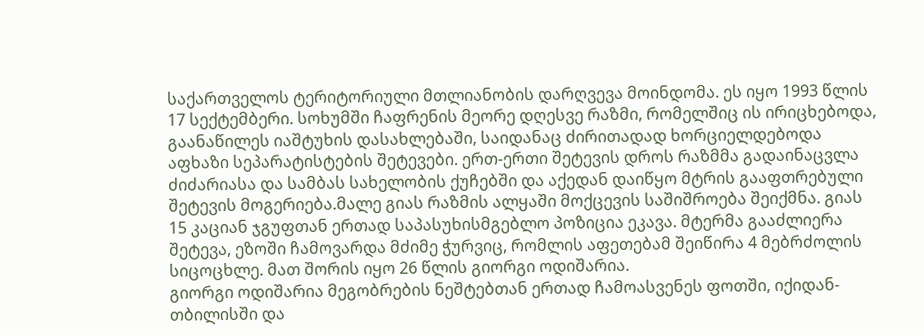საქართველოს ტერიტორიული მთლიანობის დარღვევა მოინდომა. ეს იყო 1993 წლის 17 სექტემბერი. სოხუმში ჩაფრენის მეორე დღესვე რაზმი, რომელშიც ის ირიცხებოდა, გაანაწილეს იაშტუხის დასახლებაში, საიდანაც ძირითადად ხორციელდებოდა აფხაზი სეპარატისტების შეტევები. ერთ-ერთი შეტევის დროს რაზმმა გადაინაცვლა ძიძარიასა და სამბას სახელობის ქუჩებში და აქედან დაიწყო მტრის გააფთრებული შეტევის მოგერიება.მალე გიას რაზმის ალყაში მოქცევის საშიშროება შეიქმნა. გიას 15 კაციან ჯგუფთან ერთად საპასუხისმგებლო პოზიცია ეკავა. მტერმა გააძლიერა შეტევა, ეზოში ჩამოვარდა მძიმე ჭურვიც, რომლის აფეთებამ შეიწირა 4 მებრძოლის სიცოცხლე. მათ შორის იყო 26 წლის გიორგი ოდიშარია.
გიორგი ოდიშარია მეგობრების ნეშტებთან ერთად ჩამოასვენეს ფოთში, იქიდან-თბილისში და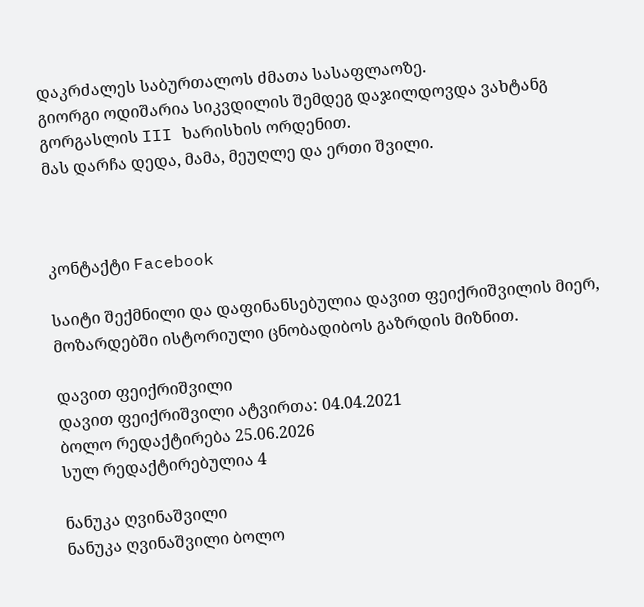დაკრძალეს საბურთალოს ძმათა სასაფლაოზე.
გიორგი ოდიშარია სიკვდილის შემდეგ დაჯილდოვდა ვახტანგ გორგასლის III ხარისხის ორდენით.
მას დარჩა დედა, მამა, მეუღლე და ერთი შვილი.



კონტაქტი Facebook

საიტი შექმნილი და დაფინანსებულია დავით ფეიქრიშვილის მიერ, მოზარდებში ისტორიული ცნობადიბოს გაზრდის მიზნით.

დავით ფეიქრიშვილი
დავით ფეიქრიშვილი ატვირთა: 04.04.2021
ბოლო რედაქტირება 25.06.2026
სულ რედაქტირებულია 4

ნანუკა ღვინაშვილი
ნანუკა ღვინაშვილი ბოლო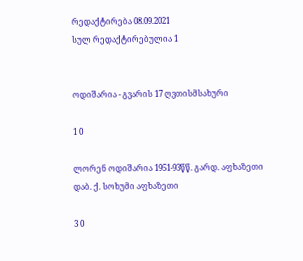რედაქტირება 08.09.2021
სულ რედაქტირებულია 1


ოდიშარია - გვარის 17 ღვთისმსახური

1 0

ლორენ ოდიშარია 1951-93წწ. გარდ. აფხაზეთი დაბ. ქ. სოხუმი აფხაზეთი

3 0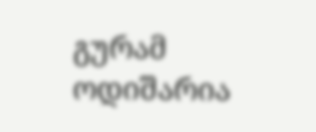გურამ ოდიშარია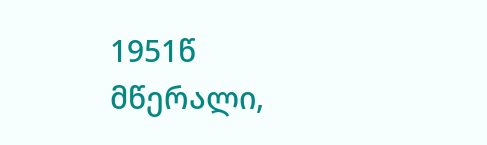1951წ მწერალი,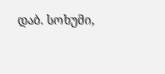დაბ. სოხუმი,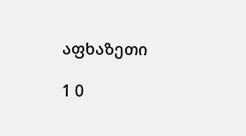აფხაზეთი

1 0